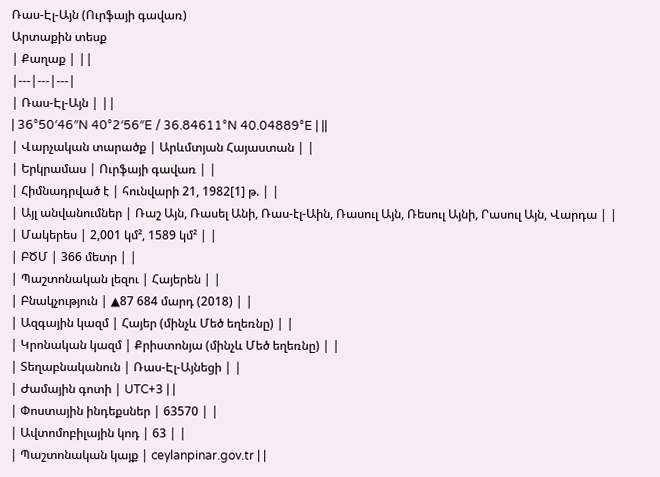Ռաս-Էլ-Այն (Ուրֆայի գավառ)
Արտաքին տեսք
| Քաղաք | ||
|---|---|---|
| Ռաս-Էլ-Այն | ||
| 36°50′46″N 40°2′56″E / 36.84611°N 40.04889°E | ||
| Վարչական տարածք | Արևմտյան Հայաստան | |
| Երկրամաս | Ուրֆայի գավառ | |
| Հիմնադրված է | հունվարի 21, 1982[1] թ. | |
| Այլ անվանումներ | Ռաշ Այն, Ռասել Անի, Ռաս-էլ-Աին, Ռասուլ Այն, Ռեսուլ Այնի, Րասուլ Այն, Վարդա | |
| Մակերես | 2,001 կմ², 1589 կմ² | |
| ԲԾՄ | 366 մետր | |
| Պաշտոնական լեզու | Հայերեն | |
| Բնակչություն | ▲87 684 մարդ (2018) | |
| Ազգային կազմ | Հայեր (մինչև Մեծ եղեռնը) | |
| Կրոնական կազմ | Քրիստոնյա (մինչև Մեծ եղեռնը) | |
| Տեղաբնականուն | Ռաս-Էլ-Այնեցի | |
| Ժամային գոտի | UTC+3 | |
| Փոստային ինդեքսներ | 63570 | |
| Ավտոմոբիլային կոդ | 63 | |
| Պաշտոնական կայք | ceylanpinar.gov.tr | |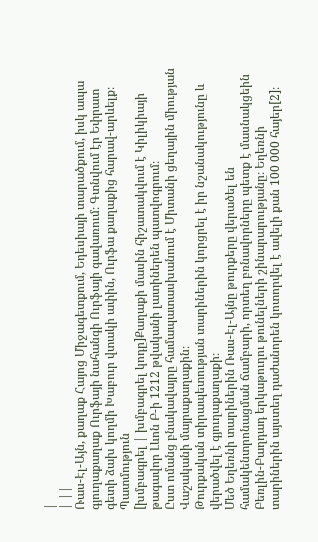|
| ||
Ռաս-Էլ-Այն, քաղաք Հայոց Միջագետքում, Եդեսիայի տարածքում, իսկ ապա գյուղաքաղաք Ուրֆայի նահանգի Ուրֆայի գավառում։ Գտնվում էր Եփրատ գետի ձախ կողմի Խաբուր վտակի ափին, Ուրֆա քաղաքից հարավ-արևելք։
Պատմություն
[խմբագրել | խմբագրել կոդը]Քաղաքի մասին հիշատակվում է Կիլիկիայի թագավոր Լևոն Բ-ի 1212 թվականի լատիներեն պատվոգրում։
Ըստ ոմանց բնակավայրը համապատասխանում է Միտանի ցեղային միության Վաշականի մայրաքաղաքին։
Թուրքական տիրապետության տարիներին կորցրել է իր նշանակությունը և վերածվել է գյուղաքաղաքի։
Մեծ Եղեռնի տարիներին Ռաս-Էլ-Այնը թուրքերը վերածել են համակենտրոնացման ճամբարի, որտեղ բռնավորները պետք է մասնակցեին Բեռլին-Բաղդադ երկաթուղու թունելների շինարարությանը։ Եղեռնի տարիներին այստեղ դաժանորեն կոտորվել է ավելի քան 100 000 հայեր[2]։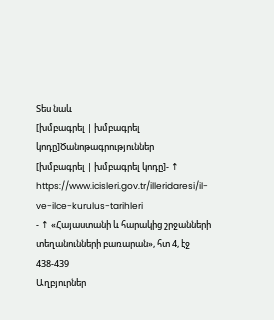Տես նաև
[խմբագրել | խմբագրել կոդը]Ծանոթագրություններ
[խմբագրել | խմբագրել կոդը]- ↑ https://www.icisleri.gov.tr/illeridaresi/il-ve-ilce-kurulus-tarihleri
- ↑ «Հայաստանի և հարակից շրջանների տեղանունների բառարան», հտ 4, էջ 438-439
Աղբյուրներ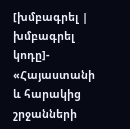[խմբագրել | խմբագրել կոդը]- «Հայաստանի և հարակից շրջանների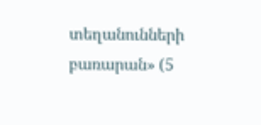տեղանունների բառարան» (5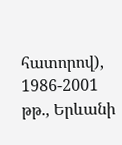հատորով), 1986-2001 թթ., Երևանի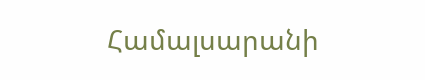Համալսարանի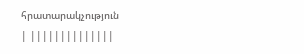հրատարակչություն
| ||||||||||||||